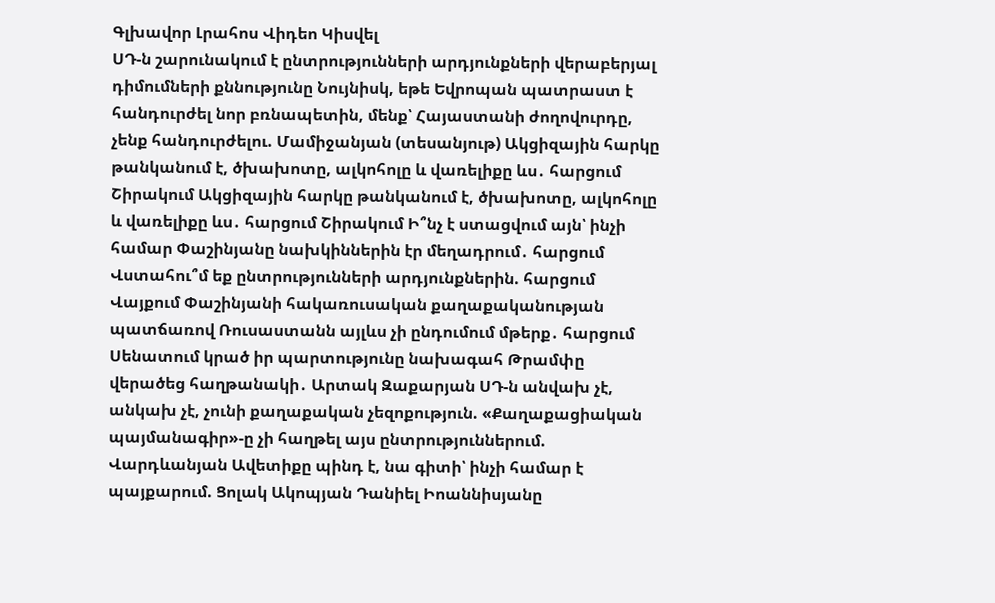Գլխավոր Լրահոս Վիդեո Կիսվել
ՍԴ-ն շարունակում է ընտրությունների արդյունքների վերաբերյալ դիմումների քննությունը Նույնիսկ, եթե Եվրոպան պատրաստ է հանդուրժել նոր բռնապետին, մենք՝ Հայաստանի ժողովուրդը, չենք հանդուրժելու. Մամիջանյան (տեսանյութ) Ակցիզային հարկը թանկանում է, ծխախոտը, ալկոհոլը և վառելիքը ևս․ հարցում Շիրակում Ակցիզային հարկը թանկանում է, ծխախոտը, ալկոհոլը և վառելիքը ևս․ հարցում Շիրակում Ի՞նչ է ստացվում այն՝ ինչի համար Փաշինյանը նախկիններին էր մեղադրում․ հարցում Վստահու՞մ եք ընտրությունների արդյունքներին. հարցում Վայքում Փաշինյանի հակառուսական քաղաքականության պատճառով Ռուսաստանն այլևս չի ընդումում մթերք․ հարցում Սենատում կրած իր պարտությունը նախագահ Թրամփը վերածեց հաղթանակի․ Արտակ Զաքարյան ՍԴ-ն անվախ չէ, անկախ չէ, չունի քաղաքական չեզոքություն. «Քաղաքացիական պայմանագիր»-ը չի հաղթել այս ընտրություններում. Վարդևանյան Ավետիքը պինդ է, նա գիտի՝ ինչի համար է պայքարում. Ցոլակ Ակոպյան Դանիել Իոաննիսյանը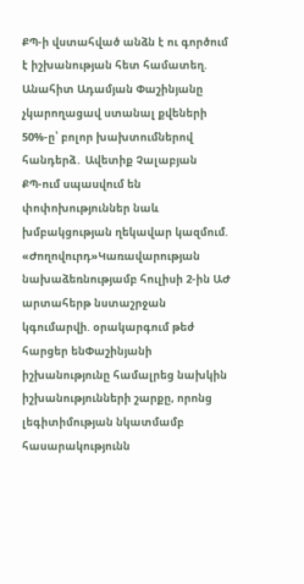ՔՊ-ի վստահված անձն է ու գործում է իշխանության հետ համատեղ. Անահիտ Ադամյան Փաշինյանը չկարողացավ ստանալ քվեների 50%-ը՝ բոլոր խախտումներով հանդերձ․ Ավետիք Չալաբյան
ՔՊ-ում սպասվում են փոփոխություններ նաև խմբակցության ղեկավար կազմում. «Ժողովուրդ»Կառավարության նախաձեռնությամբ հուլիսի 2-ին ԱԺ արտահերթ նստաշրջան կգումարվի. օրակարգում թեժ հարցեր ենՓաշինյանի իշխանությունը համալրեց նախկին իշխանությունների շարքը, որոնց լեգիտիմության նկատմամբ հասարակությունն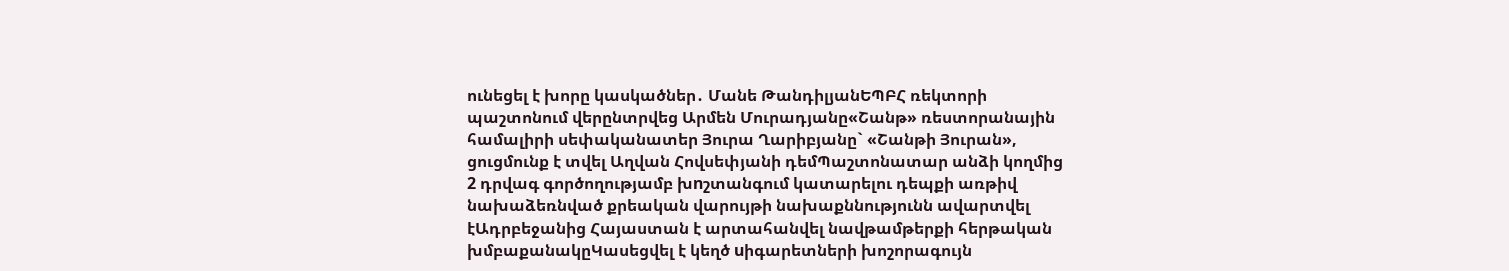ունեցել է խորը կասկածներ․ Մանե ԹանդիլյանԵՊԲՀ ռեկտորի պաշտոնում վերընտրվեց Արմեն Մուրադյանը«Շանթ» ռեստորանային համալիրի սեփականատեր Յուրա Ղարիբյանը` «Շանթի Յուրան», ցուցմունք է տվել Աղվան Հովսեփյանի դեմՊաշտոնատար անձի կողմից 2 դրվագ գործողությամբ խnշտանգում կատարելու դեպքի առթիվ նախաձեռնված քրեական վարույթի նախաքննությունն ավարտվել էԱդրբեջանից Հայաստան է արտահանվել նավթամթերքի հերթական խմբաքանակըԿասեցվել է կեղծ uիգարետների խոշորագույն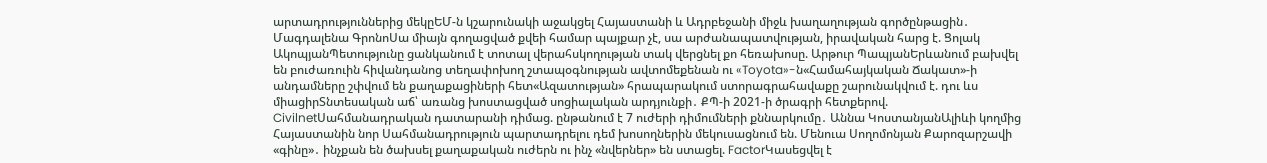արտադրություններից մեկըԵՄ-ն կշարունակի աջակցել Հայաստանի և Ադրբեջանի միջև խաղաղության գործընթացին․ Մագդալենա ԳրոնոՍա միայն գողացված քվեի համար պայքար չէ, սա արժանապատվության, իրավական հարց է. Ցոլակ ԱկոպյանՊետությունը ցանկանում է տոտալ վերահսկողության տակ վերցնել քո հեռախոսը. Արթուր ՊապյանԵրևանում բախվել են բուժառուին հիվանդանոց տեղափոխող շտապօգնության ավտոմեքենան ու «Toyota»-ն«Համահայկական Ճակատ»-ի անդամները շփվում են քաղաքացիների հետ«Ազատության» հրապարակում ստորագրահավաքը շարունակվում է. դու ևս միացիրՏնտեսական աճ՝ առանց խոստացված սոցիալական արդյունքի․ ՔՊ-ի 2021-ի ծրագրի հետքերով. CivilnetՍահմանադրական դատարանի դիմաց. ընթանում է 7 ուժերի դիմումների քննարկումը․ Աննա ԿոստանյանԱլիևի կողմից Հայաստանին նոր Սահմանադրություն պարտադրելու դեմ խոսողներին մեկուսացնում են. Մենուա Սողոմոնյան Քարոզարշավի «գինը»․ ինչքան են ծախսել քաղաքական ուժերն ու ինչ «նվերներ» են ստացել. FactorԿասեցվել է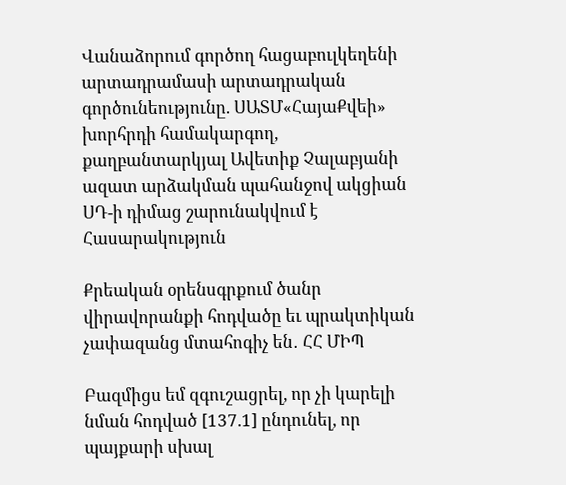Վանաձորում գործող հացաբուլկեղենի արտադրամասի արտադրական գործունեությունը. ՍԱՏՄ«ՀայաՔվեի» խորհրդի համակարգող, քաղբանտարկյալ Ավետիք Չալաբյանի ազատ արձակման պահանջով ակցիան ՍԴ-ի դիմաց շարունակվում է
Հասարակություն

Քրեական օրենսգրքում ծանր վիրավորանքի հոդվածը եւ պրակտիկան չափազանց մտահոգիչ են․ ՀՀ ՄԻՊ

Բազմիցս եմ զգուշացրել, որ չի կարելի նման հոդված [137.1] ընդունել, որ պայքարի սխալ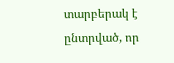տարբերակ է ընտրված, որ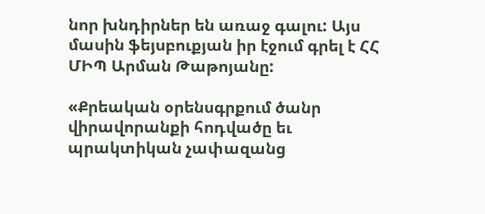նոր խնդիրներ են առաջ գալու: Այս մասին ֆեյսբուքյան իր էջում գրել է ՀՀ ՄԻՊ Արման Թաթոյանը:

«Քրեական օրենսգրքում ծանր վիրավորանքի հոդվածը եւ պրակտիկան չափազանց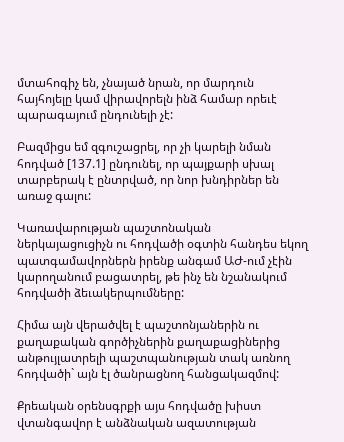մտահոգիչ են, չնայած նրան, որ մարդուն հայհոյելը կամ վիրավորելն ինձ համար որեւէ պարագայում ընդունելի չէ:

Բազմիցս եմ զգուշացրել, որ չի կարելի նման հոդված [137.1] ընդունել, որ պայքարի սխալ տարբերակ է ընտրված, որ նոր խնդիրներ են առաջ գալու:

Կառավարության պաշտոնական ներկայացուցիչն ու հոդվածի օգտին հանդես եկող պատգամավորներն իրենք անգամ ԱԺ-ում չէին կարողանում բացատրել, թե ինչ են նշանակում հոդվածի ձեւակերպումները:

Հիմա այն վերածվել է պաշտոնյաներին ու քաղաքական գործիչներին քաղաքացիներից անթույլատրելի պաշտպանության տակ առնող հոդվածի` այն էլ ծանրացնող հանցակազմով:

Քրեական օրենսգրքի այս հոդվածը խիստ վտանգավոր է անձնական ազատության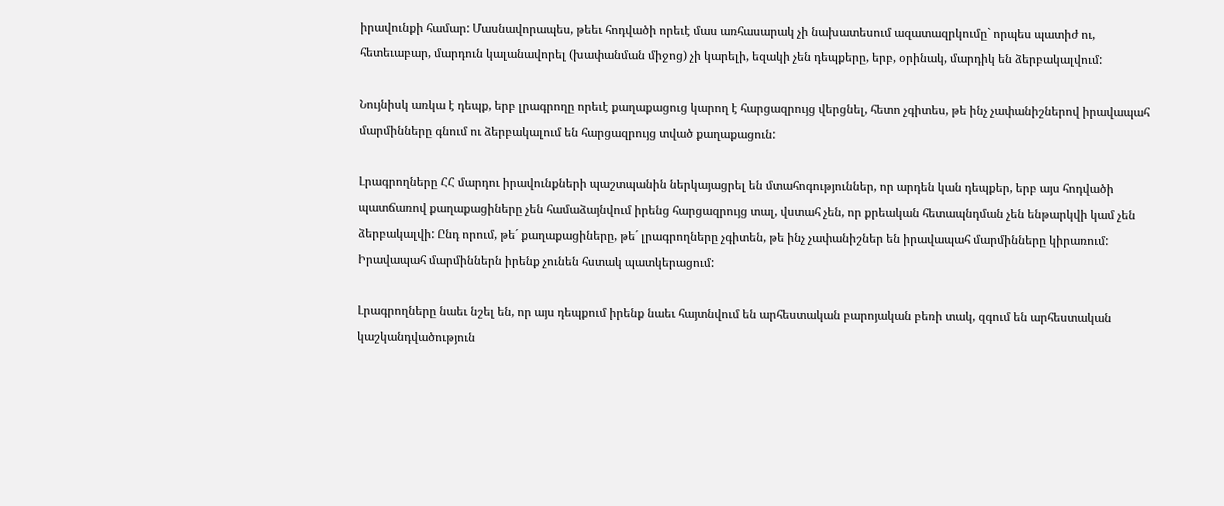իրավունքի համար: Մասնավորապես, թեեւ հոդվածի որեւէ մաս առհասարակ չի նախատեսում ազատազրկումը` որպես պատիժ ու, հետեւաբար, մարդուն կալանավորել (խափանման միջոց) չի կարելի, եզակի չեն դեպքերը, երբ, օրինակ, մարդիկ են ձերբակալվում:

Նույնիսկ առկա է դեպք, երբ լրագրողը որեւէ քաղաքացուց կարող է հարցազրույց վերցնել, հետո չգիտես, թե ինչ չափանիշներով իրավապահ մարմինները գնում ու ձերբակալում են հարցազրույց տված քաղաքացուն:

Լրագրողները ՀՀ մարդու իրավունքների պաշտպանին ներկայացրել են մտահոգություններ, որ արդեն կան դեպքեր, երբ այս հոդվածի պատճառով քաղաքացիները չեն համաձայնվում իրենց հարցազրույց տալ, վստահ չեն, որ քրեական հետապնդման չեն ենթարկվի կամ չեն ձերբակալվի: Ընդ որում, թե´ քաղաքացիները, թե´ լրագրողները չգիտեն, թե ինչ չափանիշներ են իրավապահ մարմինները կիրառում: Իրավապահ մարմիններն իրենք չունեն հստակ պատկերացում:

Լրագրողները նաեւ նշել են, որ այս դեպքում իրենք նաեւ հայտնվում են արհեստական բարոյական բեռի տակ, զգում են արհեստական կաշկանդվածություն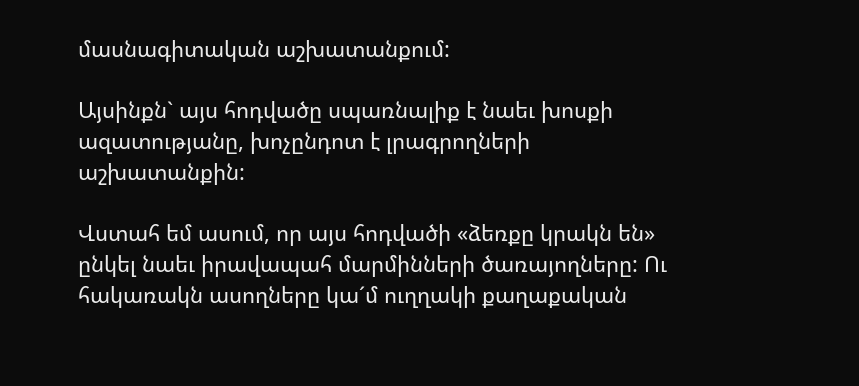մասնագիտական աշխատանքում:

Այսինքն` այս հոդվածը սպառնալիք է նաեւ խոսքի ազատությանը, խոչընդոտ է լրագրողների աշխատանքին:

Վստահ եմ ասում, որ այս հոդվածի «ձեռքը կրակն են» ընկել նաեւ իրավապահ մարմինների ծառայողները: Ու հակառակն ասողները կա´մ ուղղակի քաղաքական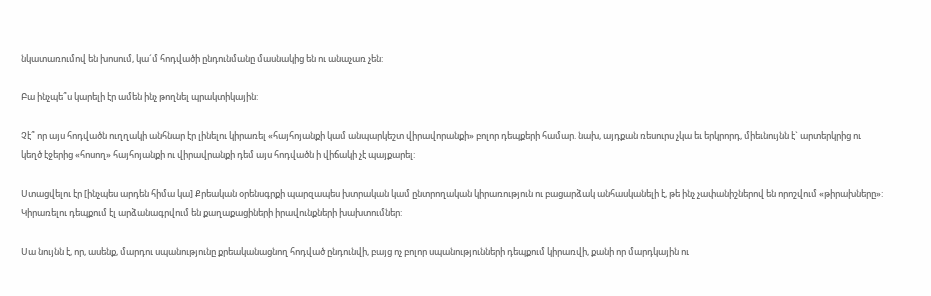նկատառումով են խոսում, կա´մ հոդվածի ընդունմանը մասնակից են ու անաչառ չեն:

Բա ինչպե՞ս կարելի էր ամեն ինչ թողնել պրակտիկային:

Չէ՞ որ այս հոդվածն ուղղակի անհնար էր լինելու կիրառել «հայհոյանքի կամ անպարկեշտ վիրավորանքի» բոլոր դեպքերի համար. նախ, այդքան ռեսուրս չկա եւ երկրորդ, միեւնույնն է` արտերկրից ու կեղծ էջերից «հոսող» հայհոյանքի ու վիրավրանքի դեմ այս հոդվածն ի վիճակի չէ պայքարել:

Ստացվելու էր [ինչպես արդեն հիմա կա] Քրեական օրենսգրքի պարզապես խտրական կամ ընտրողական կիրառություն ու բացարձակ անհասկանելի է, թե ինչ չափանիշներով են որոշվում «թիրախները»: Կիրառելու դեպքում էլ արձանագրվում են քաղաքացիների իրավունքների խախտումներ:

Սա նույնն է, որ, ասենք, մարդու սպանությունը քրեականացնող հոդված ընդունվի, բայց ոչ բոլոր սպանությունների դեպքում կիրառվի, քանի որ մարդկային ու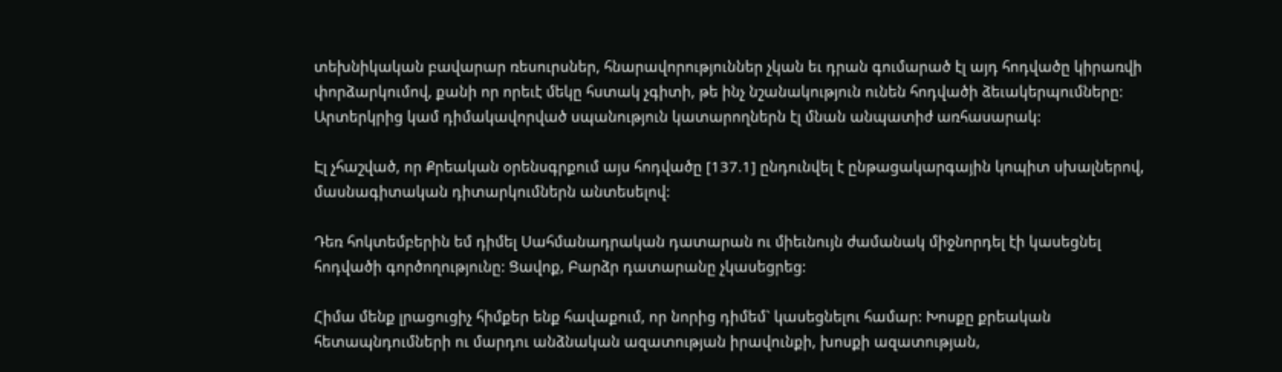տեխնիկական բավարար ռեսուրսներ, հնարավորություններ չկան եւ դրան գումարած էլ այդ հոդվածը կիրառվի փորձարկումով, քանի որ որեւէ մեկը հստակ չգիտի, թե ինչ նշանակություն ունեն հոդվածի ձեւակերպումները: Արտերկրից կամ դիմակավորված սպանություն կատարողներն էլ մնան անպատիժ առհասարակ:

Էլ չհաշված, որ Քրեական օրենսգրքում այս հոդվածը [137.1] ընդունվել է ընթացակարգային կոպիտ սխալներով, մասնագիտական դիտարկումներն անտեսելով:

Դեռ հոկտեմբերին եմ դիմել Սահմանադրական դատարան ու միեւնույն ժամանակ միջնորդել էի կասեցնել հոդվածի գործողությունը: Ցավոք, Բարձր դատարանը չկասեցրեց:

Հիմա մենք լրացուցիչ հիմքեր ենք հավաքում, որ նորից դիմեմ` կասեցնելու համար: Խոսքը քրեական հետապնդումների ու մարդու անձնական ազատության իրավունքի, խոսքի ազատության,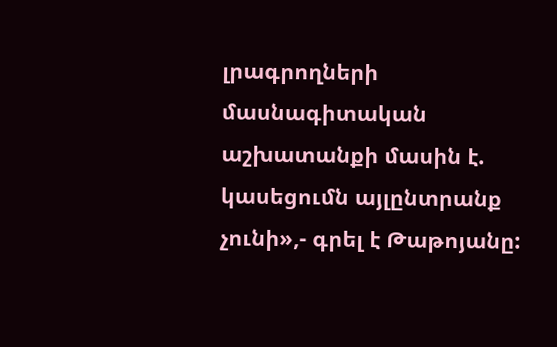լրագրողների մասնագիտական աշխատանքի մասին է. կասեցումն այլընտրանք չունի»,- գրել է Թաթոյանը: